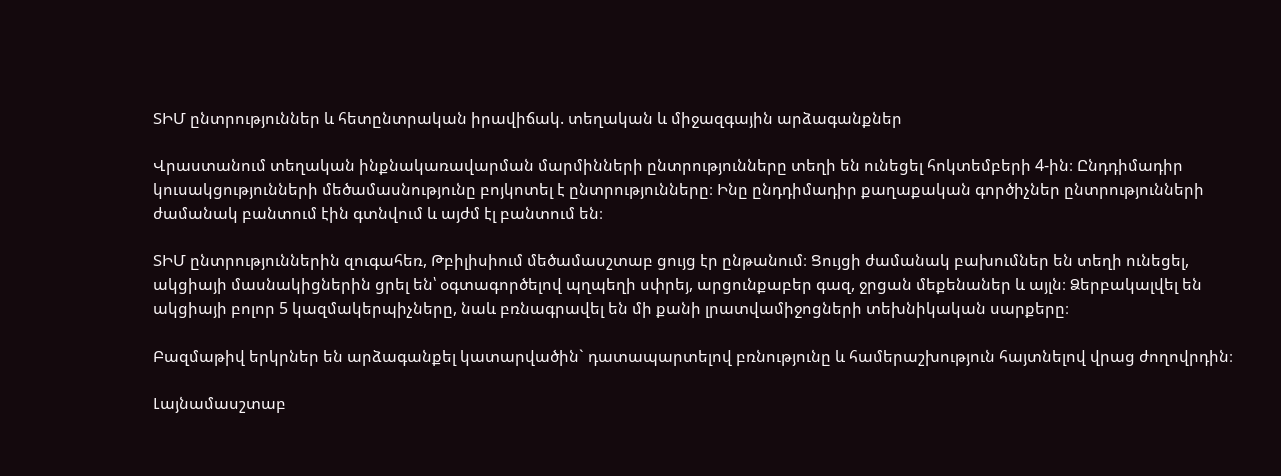ՏԻՄ ընտրություններ և հետընտրական իրավիճակ. տեղական և միջազգային արձագանքներ

Վրաստանում տեղական ինքնակառավարման մարմինների ընտրությունները տեղի են ունեցել հոկտեմբերի 4-ին։ Ընդդիմադիր կուսակցությունների մեծամասնությունը բոյկոտել է ընտրությունները։ Ինը ընդդիմադիր քաղաքական գործիչներ ընտրությունների ժամանակ բանտում էին գտնվում և այժմ էլ բանտում են։

ՏԻՄ ընտրություններին զուգահեռ, Թբիլիսիում մեծամասշտաբ ցույց էր ընթանում։ Ցույցի ժամանակ բախումներ են տեղի ունեցել, ակցիայի մասնակիցներին ցրել են՝ օգտագործելով պղպեղի սփրեյ, արցունքաբեր գազ, ջրցան մեքենաներ և այլն։ Ձերբակալվել են ակցիայի բոլոր 5 կազմակերպիչները, նաև բռնագրավել են մի քանի լրատվամիջոցների տեխնիկական սարքերը։

Բազմաթիվ երկրներ են արձագանքել կատարվածին` դատապարտելով բռնությունը և համերաշխություն հայտնելով վրաց ժողովրդին։

Լայնամասշտաբ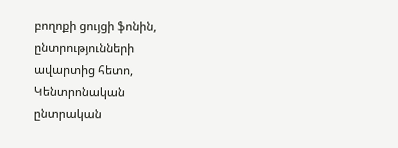բողոքի ցույցի ֆոնին, ընտրությունների ավարտից հետո, Կենտրոնական ընտրական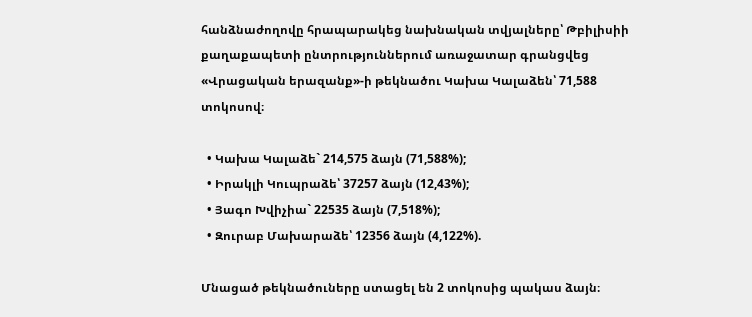հանձնաժողովը հրապարակեց նախնական տվյալները՝ Թբիլիսիի քաղաքապետի ընտրություններում առաջատար գրանցվեց «Վրացական երազանք»-ի թեկնածու Կախա Կալաձեն՝ 71,588 տոկոսով։

  • Կախա Կալաձե` 214,575 ձայն (71,588%);
  • Իրակլի Կուպրաձե՝ 37257 ձայն (12,43%);
  • Յագո Խվիչիա` 22535 ձայն (7,518%);
  • Զուրաբ Մախարաձե՝ 12356 ձայն (4,122%).

Մնացած թեկնածուները ստացել են 2 տոկոսից պակաս ձայն։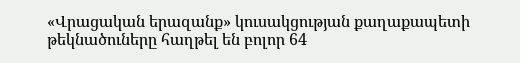«Վրացական երազանք» կուսակցության քաղաքապետի թեկնածուները հաղթել են բոլոր 64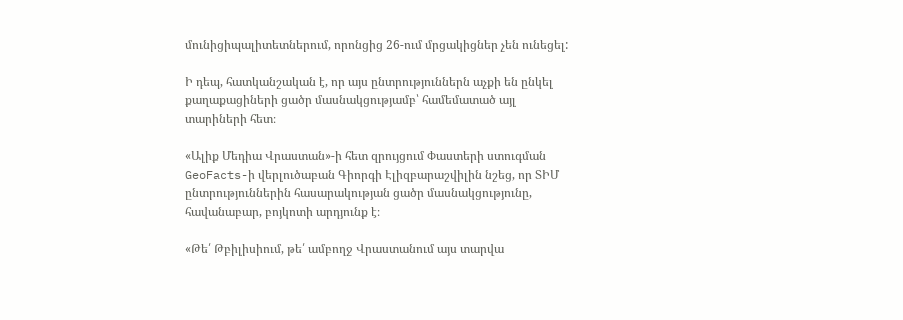մունիցիպալիտետներում, որոնցից 26-ում մրցակիցներ չեն ունեցել:

Ի դեպ, հատկանշական է, որ այս ընտրություններն աչքի են ընկել քաղաքացիների ցածր մասնակցությամբ՝ համեմատած այլ տարիների հետ։

«Ալիք Մեդիա Վրաստան»-ի հետ զրույցում Փաստերի ստուգման GeoFacts-ի վերլուծաբան Գիորգի Էլիզբարաշվիլին նշեց, որ ՏԻՄ ընտրություններին հասարակության ցածր մասնակցությունը, հավանաբար, բոյկոտի արդյունք է։

«Թե՛ Թբիլիսիում, թե՛ ամբողջ Վրաստանում այս տարվա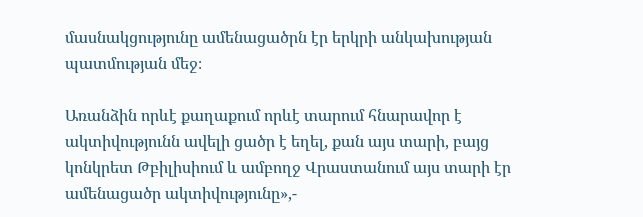մասնակցությունը ամենացածրն էր երկրի անկախության պատմության մեջ։

Առանձին որևէ քաղաքում որևէ տարում հնարավոր է ակտիվությունն ավելի ցածր է եղել, քան այս տարի, բայց կոնկրետ Թբիլիսիում և ամբողջ Վրաստանում այս տարի էր ամենացածր ակտիվությունը»,-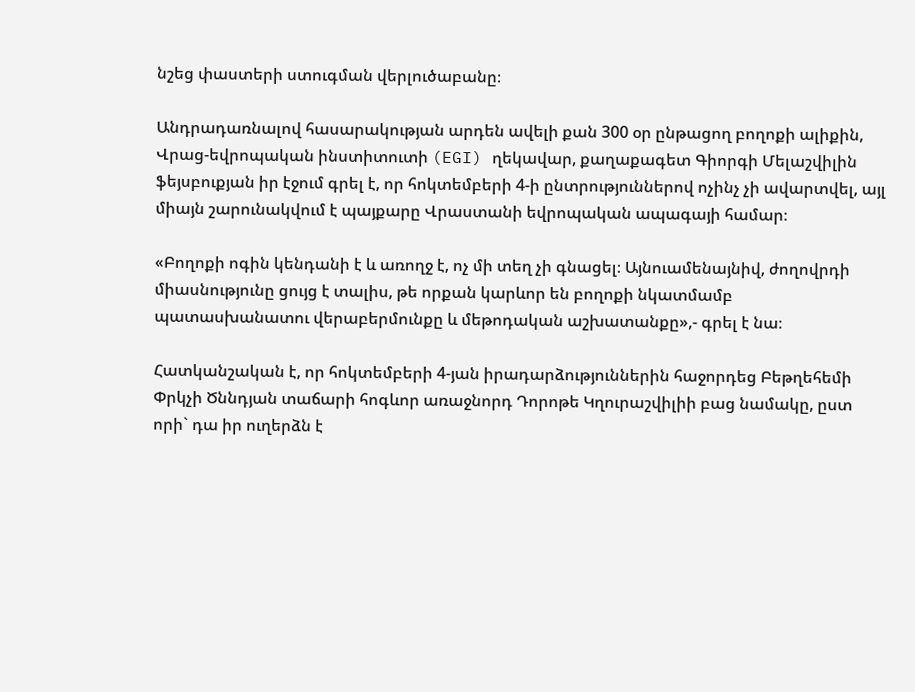նշեց փաստերի ստուգման վերլուծաբանը։

Անդրադառնալով հասարակության արդեն ավելի քան 300 օր ընթացող բողոքի ալիքին, Վրաց-եվրոպական ինստիտուտի (EGI) ղեկավար, քաղաքագետ Գիորգի Մելաշվիլին ֆեյսբուքյան իր էջում գրել է, որ հոկտեմբերի 4-ի ընտրություններով ոչինչ չի ավարտվել, այլ միայն շարունակվում է պայքարը Վրաստանի եվրոպական ապագայի համար։

«Բողոքի ոգին կենդանի է և առողջ է, ոչ մի տեղ չի գնացել։ Այնուամենայնիվ, ժողովրդի միասնությունը ցույց է տալիս, թե որքան կարևոր են բողոքի նկատմամբ պատասխանատու վերաբերմունքը և մեթոդական աշխատանքը»,- գրել է նա։

Հատկանշական է, որ հոկտեմբերի 4-յան իրադարձություններին հաջորդեց Բեթղեհեմի Փրկչի Ծննդյան տաճարի հոգևոր առաջնորդ Դորոթե Կղուրաշվիլիի բաց նամակը, ըստ որի` դա իր ուղերձն է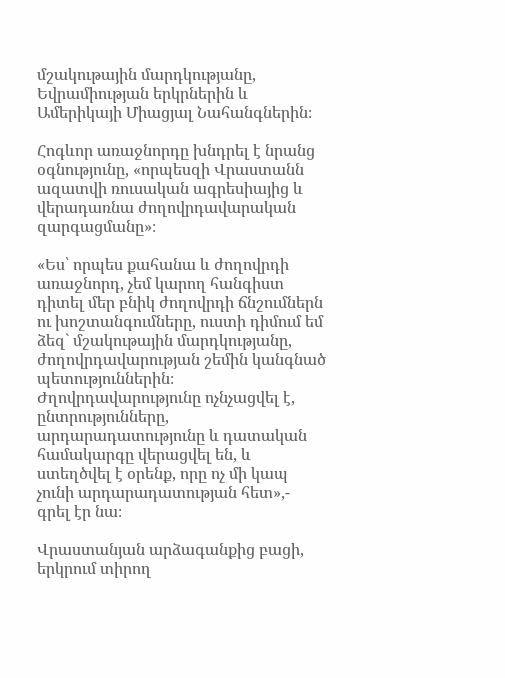մշակութային մարդկությանը, Եվրամիության երկրներին և Ամերիկայի Միացյալ Նահանգներին։

Հոգևոր առաջնորդը խնդրել է նրանց օգնությունը, «որպեսզի Վրաստանն ազատվի ռուսական ագրեսիայից և վերադառնա ժողովրդավարական զարգացմանը»։

«Ես՝ որպես քահանա և ժողովրդի առաջնորդ, չեմ կարող հանգիստ դիտել մեր բնիկ ժողովրդի ճնշումներն ու խոշտանգումները, ուստի դիմում եմ ձեզ` մշակութային մարդկությանը, ժողովրդավարության շեմին կանգնած պետություններին։ Ժղովրդավարությունը ոչնչացվել է, ընտրությունները, արդարադատությունը և դատական համակարգը վերացվել են, և ստեղծվել է օրենք, որը ոչ մի կապ չունի արդարադատության հետ»,- գրել էր նա։

Վրաստանյան արձագանքից բացի, երկրում տիրող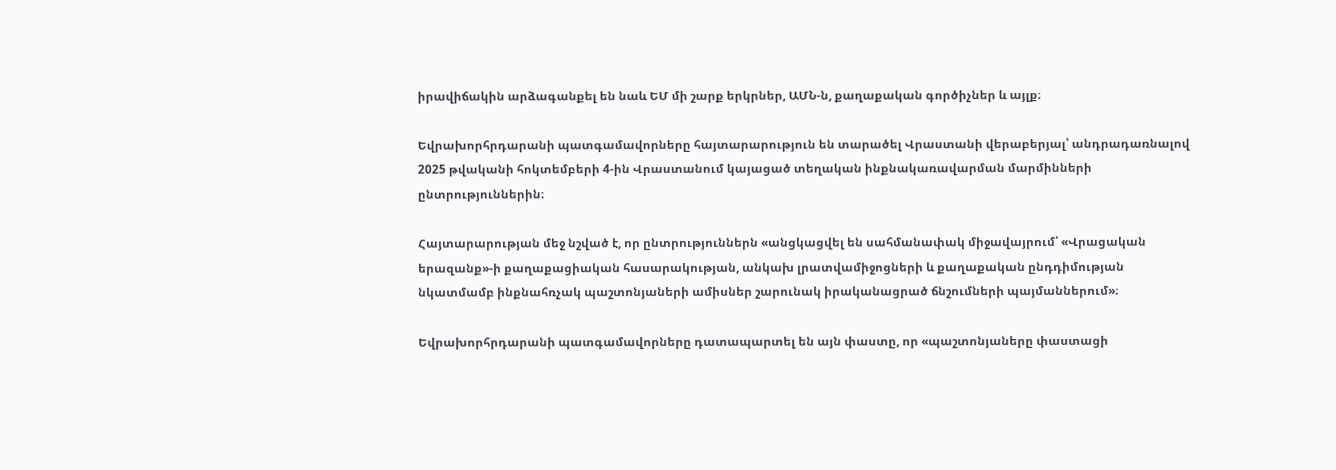իրավիճակին արձագանքել են նաև ԵՄ մի շարք երկրներ, ԱՄՆ-ն, քաղաքական գործիչներ և այլք։

Եվրախորհրդարանի պատգամավորները հայտարարություն են տարածել Վրաստանի վերաբերյալ՝ անդրադառնալով 2025 թվականի հոկտեմբերի 4-ին Վրաստանում կայացած տեղական ինքնակառավարման մարմինների ընտրություններին։

Հայտարարության մեջ նշված է, որ ընտրություններն «անցկացվել են սահմանափակ միջավայրում՝ «Վրացական երազանք»-ի քաղաքացիական հասարակության, անկախ լրատվամիջոցների և քաղաքական ընդդիմության նկատմամբ ինքնահռչակ պաշտոնյաների ամիսներ շարունակ իրականացրած ճնշումների պայմաններում»։

Եվրախորհրդարանի պատգամավորները դատապարտել են այն փաստը, որ «պաշտոնյաները փաստացի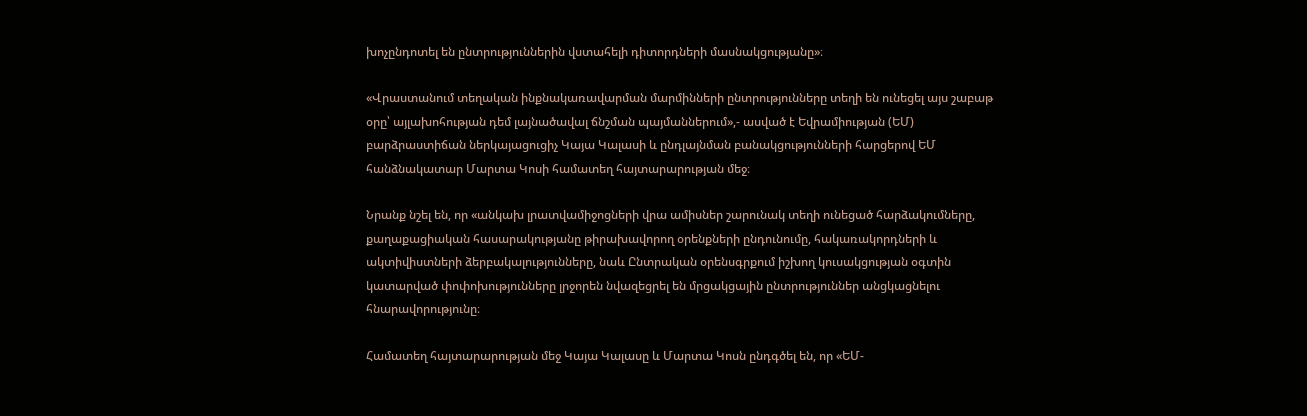խոչընդոտել են ընտրություններին վստահելի դիտորդների մասնակցությանը»։

«Վրաստանում տեղական ինքնակառավարման մարմինների ընտրությունները տեղի են ունեցել այս շաբաթ օրը՝ այլախոհության դեմ լայնածավալ ճնշման պայմաններում»,- ասված է Եվրամիության (ԵՄ) բարձրաստիճան ներկայացուցիչ Կայա Կալասի և ընդլայնման բանակցությունների հարցերով ԵՄ հանձնակատար Մարտա Կոսի համատեղ հայտարարության մեջ։

Նրանք նշել են, որ «անկախ լրատվամիջոցների վրա ամիսներ շարունակ տեղի ունեցած հարձակումները, քաղաքացիական հասարակությանը թիրախավորող օրենքների ընդունումը, հակառակորդների և ակտիվիստների ձերբակալությունները, նաև Ընտրական օրենսգրքում իշխող կուսակցության օգտին կատարված փոփոխությունները լրջորեն նվազեցրել են մրցակցային ընտրություններ անցկացնելու հնարավորությունը։

Համատեղ հայտարարության մեջ Կայա Կալասը և Մարտա Կոսն ընդգծել են, որ «ԵՄ-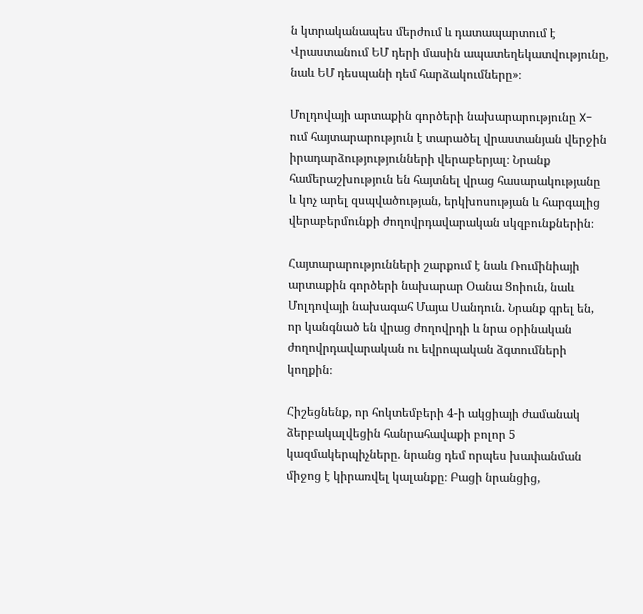ն կտրականապես մերժում և դատապարտում է Վրաստանում ԵՄ դերի մասին ապատեղեկատվությունը, նաև ԵՄ դեսպանի դեմ հարձակումները»։

Մոլդովայի արտաքին գործերի նախարարությունը X-ում հայտարարություն է տարածել վրաստանյան վերջին իրադարձությությունների վերաբերյալ։ Նրանք համերաշխություն են հայտնել վրաց հասարակությանը և կոչ արել զսպվածության, երկխոսության և հարգալից վերաբերմունքի ժողովրդավարական սկզբունքներին։

Հայտարարությունների շարքում է նաև Ռումինիայի արտաքին գործերի նախարար Օանա Ցոիուն, նաև Մոլդովայի նախագահ Մայա Սանդուն. Նրանք գրել են, որ կանգնած են վրաց ժողովրդի և նրա օրինական ժողովրդավարական ու եվրոպական ձգտումների կողքին։

Հիշեցնենք, որ հոկտեմբերի 4-ի ակցիայի ժամանակ ձերբակալվեցին հանրահավաքի բոլոր 5 կազմակերպիչները. նրանց դեմ որպես խափանման միջոց է կիրառվել կալանքը։ Բացի նրանցից,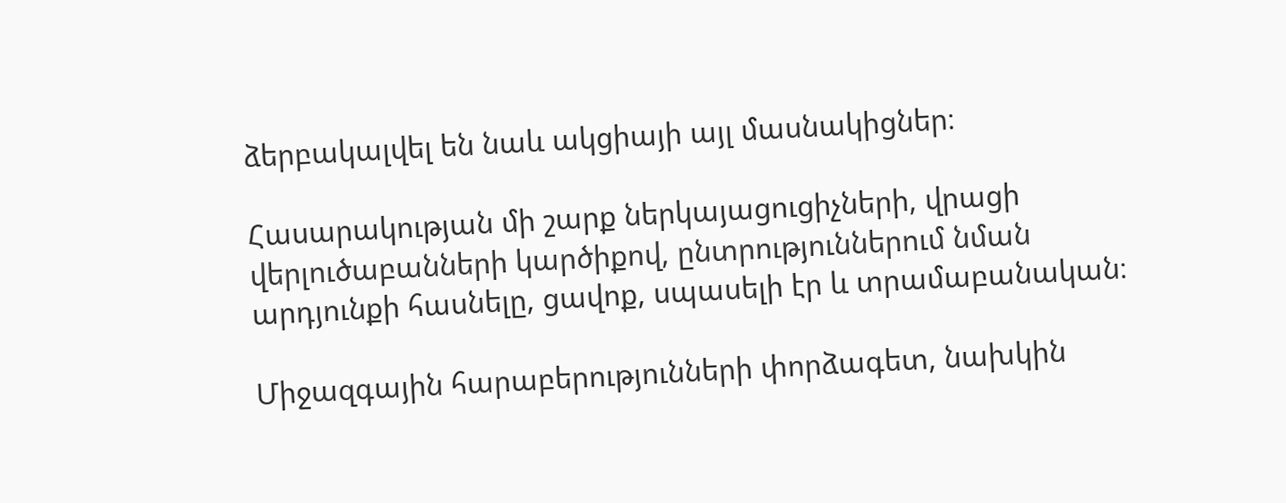ձերբակալվել են նաև ակցիայի այլ մասնակիցներ։

Հասարակության մի շարք ներկայացուցիչների, վրացի վերլուծաբանների կարծիքով, ընտրություններում նման արդյունքի հասնելը, ցավոք, սպասելի էր և տրամաբանական։

Միջազգային հարաբերությունների փորձագետ, նախկին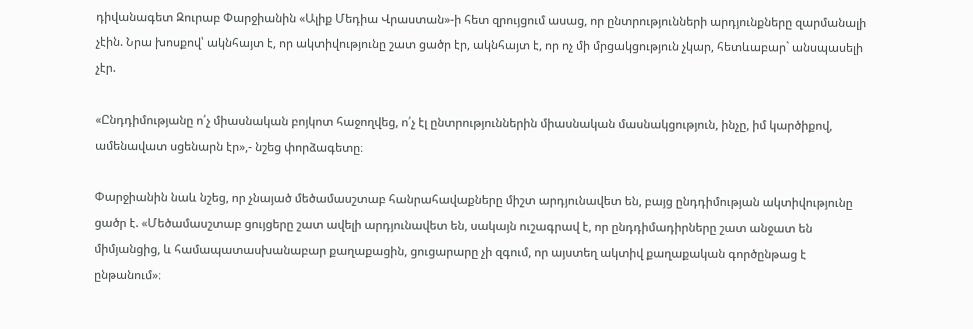դիվանագետ Զուրաբ Փարջիանին «Ալիք Մեդիա Վրաստան»-ի հետ զրույցում ասաց, որ ընտրությունների արդյունքները զարմանալի չէին. Նրա խոսքով՝ ակնհայտ է, որ ակտիվությունը շատ ցածր էր, ակնհայտ է, որ ոչ մի մրցակցություն չկար, հետևաբար` անսպասելի չէր.

«Ընդդիմությանը ո՛չ միասնական բոյկոտ հաջողվեց, ո՛չ էլ ընտրություններին միասնական մասնակցություն, ինչը, իմ կարծիքով, ամենավատ սցենարն էր»,- նշեց փորձագետը։

Փարջիանին նաև նշեց, որ չնայած մեծամասշտաբ հանրահավաքները միշտ արդյունավետ են, բայց ընդդիմության ակտիվությունը ցածր է. «Մեծամասշտաբ ցույցերը շատ ավելի արդյունավետ են, սակայն ուշագրավ է, որ ընդդիմադիրները շատ անջատ են միմյանցից, և համապատասխանաբար քաղաքացին, ցուցարարը չի զգում, որ այստեղ ակտիվ քաղաքական գործընթաց է ընթանում»։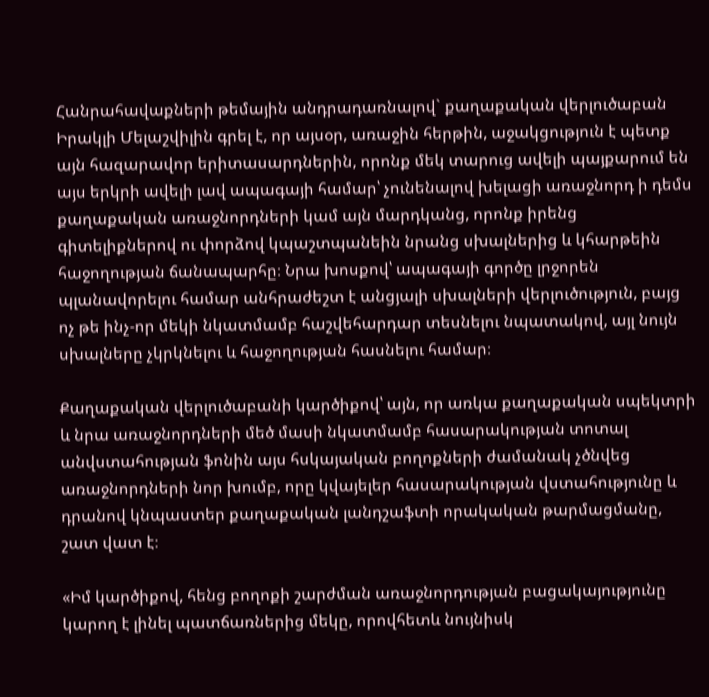Հանրահավաքների թեմային անդրադառնալով` քաղաքական վերլուծաբան Իրակլի Մելաշվիլին գրել է, որ այսօր, առաջին հերթին, աջակցություն է պետք այն հազարավոր երիտասարդներին, որոնք մեկ տարուց ավելի պայքարում են այս երկրի ավելի լավ ապագայի համար՝ չունենալով խելացի առաջնորդ ի դեմս քաղաքական առաջնորդների կամ այն մարդկանց, որոնք իրենց գիտելիքներով ու փորձով կպաշտպանեին նրանց սխալներից և կհարթեին հաջողության ճանապարհը։ Նրա խոսքով՝ ապագայի գործը լրջորեն պլանավորելու համար անհրաժեշտ է անցյալի սխալների վերլուծություն, բայց ոչ թե ինչ-որ մեկի նկատմամբ հաշվեհարդար տեսնելու նպատակով, այլ նույն սխալները չկրկնելու և հաջողության հասնելու համար։

Քաղաքական վերլուծաբանի կարծիքով՝ այն, որ առկա քաղաքական սպեկտրի և նրա առաջնորդների մեծ մասի նկատմամբ հասարակության տոտալ անվստահության ֆոնին այս հսկայական բողոքների ժամանակ չծնվեց առաջնորդների նոր խումբ, որը կվայելեր հասարակության վստահությունը և դրանով կնպաստեր քաղաքական լանդշաֆտի որակական թարմացմանը, շատ վատ է։

«Իմ կարծիքով, հենց բողոքի շարժման առաջնորդության բացակայությունը կարող է լինել պատճառներից մեկը, որովհետև նույնիսկ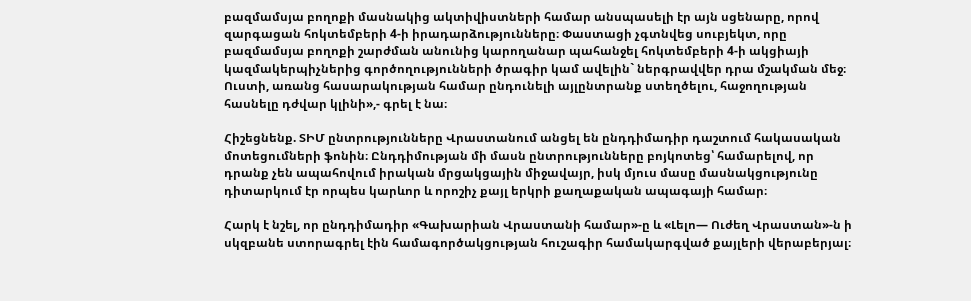բազմամսյա բողոքի մասնակից ակտիվիստների համար անսպասելի էր այն սցենարը, որով զարգացան հոկտեմբերի 4-ի իրադարձությունները։ Փաստացի չգտնվեց սուբյեկտ, որը բազմամսյա բողոքի շարժման անունից կարողանար պահանջել հոկտեմբերի 4-ի ակցիայի կազմակերպիչներից գործողությունների ծրագիր կամ ավելին` ներգրավվեր դրա մշակման մեջ։ Ուստի, առանց հասարակության համար ընդունելի այլընտրանք ստեղծելու, հաջողության հասնելը դժվար կլինի»,- գրել է նա։

Հիշեցնենք. ՏԻՄ ընտրությունները Վրաստանում անցել են ընդդիմադիր դաշտում հակասական մոտեցումների ֆոնին։ Ընդդիմության մի մասն ընտրությունները բոյկոտեց՝ համարելով, որ դրանք չեն ապահովում իրական մրցակցային միջավայր, իսկ մյուս մասը մասնակցությունը դիտարկում էր որպես կարևոր և որոշիչ քայլ երկրի քաղաքական ապագայի համար։

Հարկ է նշել, որ ընդդիմադիր «Գախարիան Վրաստանի համար»-ը և «Լելո— Ուժեղ Վրաստան»-ն ի սկզբանե ստորագրել էին համագործակցության հուշագիր համակարգված քայլերի վերաբերյալ։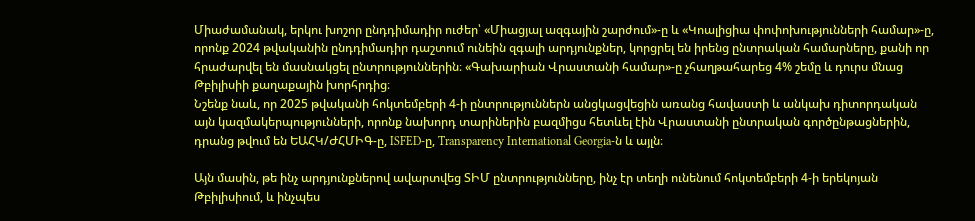Միաժամանակ, երկու խոշոր ընդդիմադիր ուժեր՝ «Միացյալ ազգային շարժում»-ը և «Կոալիցիա փոփոխությունների համար»-ը, որոնք 2024 թվականին ընդդիմադիր դաշտում ունեին զգալի արդյունքներ, կորցրել են իրենց ընտրական համարները, քանի որ հրաժարվել են մասնակցել ընտրություններին։ «Գախարիան Վրաստանի համար»-ը չհաղթահարեց 4% շեմը և դուրս մնաց Թբիլիսիի քաղաքային խորհրդից։
Նշենք նաև, որ 2025 թվականի հոկտեմբերի 4-ի ընտրություններն անցկացվեցին առանց հավաստի և անկախ դիտորդական այն կազմակերպությունների, որոնք նախորդ տարիներին բազմիցս հետևել էին Վրաստանի ընտրական գործընթացներին, դրանց թվում են ԵԱՀԿ/ԺՀՄԻԳ-ը, ISFED-ը, Transparency International Georgia-ն և այլն։

Այն մասին, թե ինչ արդյունքներով ավարտվեց ՏԻՄ ընտրությունները, ինչ էր տեղի ունենում հոկտեմբերի 4-ի երեկոյան Թբիլիսիում, և ինչպես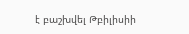է բաշխվել Թբիլիսիի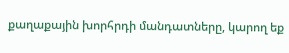քաղաքային խորհրդի մանդատները, կարող եք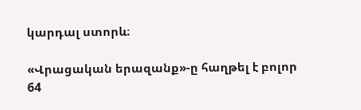կարդալ ստորև։

«Վրացական երազանք»-ը հաղթել է բոլոր 64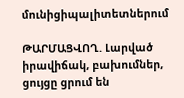մունիցիպալիտետներում

ԹԱՐՄԱՑՎՈՂ. Լարված իրավիճակ, բախումներ, ցույցը ցրում են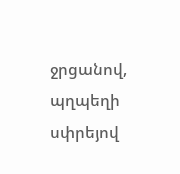ջրցանով, պղպեղի սփրեյով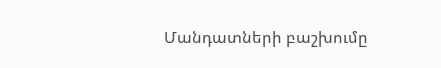Մանդատների բաշխումը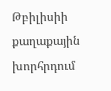Թբիլիսիի քաղաքային խորհրդում